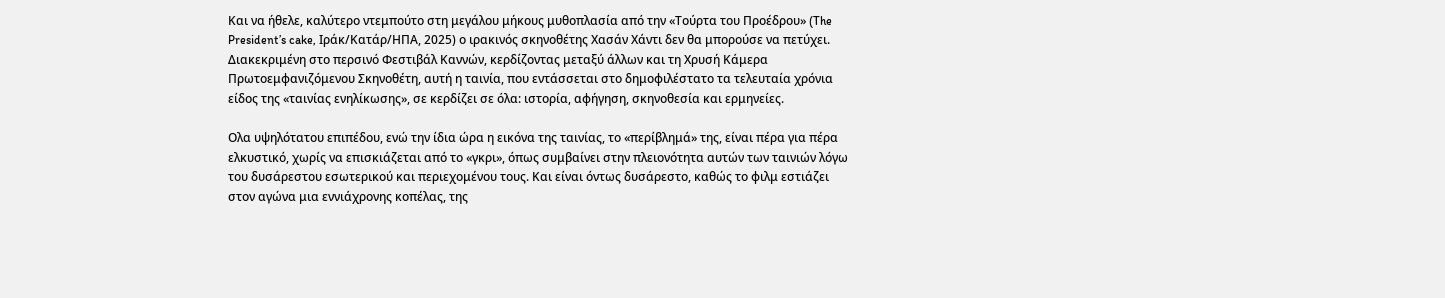Και να ήθελε, καλύτερο ντεμπούτο στη μεγάλου μήκους μυθοπλασία από την «Τούρτα του Προέδρου» (The President’s cake, Ιράκ/Κατάρ/ΗΠΑ, 2025) ο ιρακινός σκηνοθέτης Χασάν Χάντι δεν θα μπορούσε να πετύχει. Διακεκριμένη στο περσινό Φεστιβάλ Καννών, κερδίζοντας μεταξύ άλλων και τη Χρυσή Κάμερα Πρωτοεμφανιζόμενου Σκηνοθέτη, αυτή η ταινία, που εντάσσεται στο δημοφιλέστατο τα τελευταία χρόνια είδος της «ταινίας ενηλίκωσης», σε κερδίζει σε όλα: ιστορία, αφήγηση, σκηνοθεσία και ερμηνείες.

Ολα υψηλότατου επιπέδου, ενώ την ίδια ώρα η εικόνα της ταινίας, το «περίβλημά» της, είναι πέρα για πέρα ελκυστικό, χωρίς να επισκιάζεται από το «γκρι», όπως συμβαίνει στην πλειονότητα αυτών των ταινιών λόγω του δυσάρεστου εσωτερικού και περιεχομένου τους. Και είναι όντως δυσάρεστο, καθώς το φιλμ εστιάζει στον αγώνα μια εννιάχρονης κοπέλας, της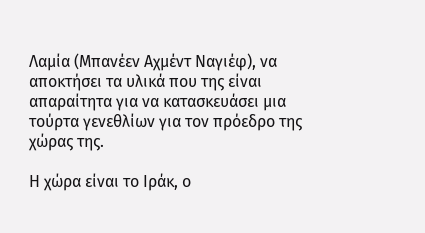Λαμία (Μπανέεν Αχμέντ Ναγιέφ), να αποκτήσει τα υλικά που της είναι απαραίτητα για να κατασκευάσει μια τούρτα γενεθλίων για τον πρόεδρο της χώρας της.

Η χώρα είναι το Ιράκ, ο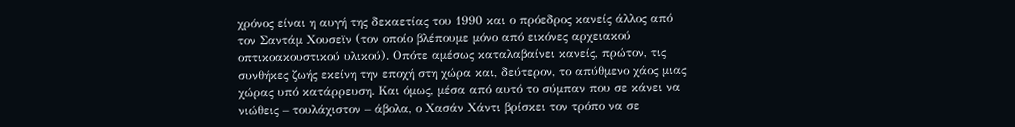χρόνος είναι η αυγή της δεκαετίας του 1990 και ο πρόεδρος κανείς άλλος από τον Σαντάμ Χουσεϊν (τον οποίο βλέπουμε μόνο από εικόνες αρχειακού οπτικοακουστικού υλικού). Οπότε αμέσως καταλαβαίνει κανείς, πρώτον, τις συνθήκες ζωής εκείνη την εποχή στη χώρα και, δεύτερον, το απύθμενο χάος μιας χώρας υπό κατάρρευση. Και όμως, μέσα από αυτό το σύμπαν που σε κάνει να νιώθεις – τουλάχιστον – άβολα, ο Χασάν Χάντι βρίσκει τον τρόπο να σε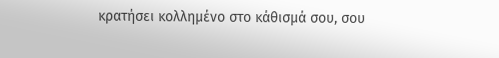κρατήσει κολλημένο στο κάθισμά σου, σου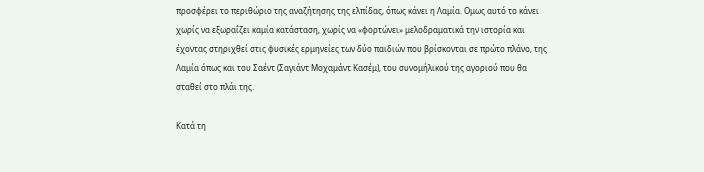προσφέρει το περιθώριο της αναζήτησης της ελπίδας, όπως κάνει η Λαμία. Ομως αυτό το κάνει χωρίς να εξωραΐζει καμία κατάσταση, χωρίς να «φορτώνει» μελοδραματικά την ιστορία και έχοντας στηριχθεί στις φυσικές ερμηνείες των δύο παιδιών που βρίσκονται σε πρώτο πλάνο, της Λαμία όπως και του Σαέντ (Σαγιάντ Μοχαμάντ Κασέμ), του συνομήλικού της αγοριού που θα σταθεί στο πλάι της.

Κατά τη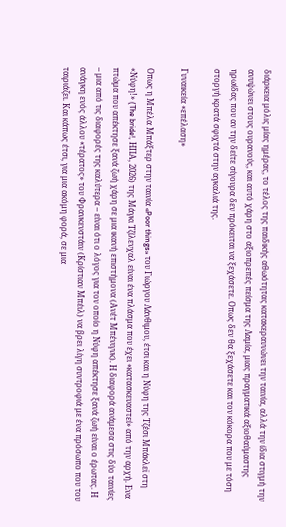διάρκεια μόλις μίας ημέρας, το τέλος της παιδικής αθωότητας κατακεραυνώνει την ταινία, αλλά την ίδια στιγμή την ανυψώνει στους ουρανούς, και αυτό χάρη στο αξιοπρεπές πείσμα της Λαμία, μιας πραγματικά αξιοθαύμαστης ηρωίδας που αν την δείτε σίγουρα δεν πρόκειται να ξεχάσετε. Οπως δεν θα ξεχάσετε και τον κόκορα που με τόση στοργή κρατά σφιχτά στην αγκαλιά της.

Γυναικεία «επέλαση»

Οπως η Μπέλα Μπάξτερ στην ταινία «Poor things» του Γιώργου Λάνθιμου, έτσι και η Νύφη της Τζέσι Μπάκλεϊ στη «Νύφη!» (The bride!, ΗΠΑ, 2026) της Μάγκι Τζίλενχαλ είναι ένα πλάσμα που έχει «κατασκευαστεί» από την αρχή. Ενα πτώμα που απέκτησε ξανά ζωή χάρη σε μια ικανή επιστήμονα (Ανέτ Μπένιγνκ). Η διαφορά ανάμεσα στις δύο ταινίες – μια από τις διαφορές της καλύτερα – είναι ότι ο λόγος για τον οποίο η Νύφη απέκτησε ξανά ζωή είναι ο έρωτας. Η ανάγκη ενός άλλου «τέρατος» του Φρανκενστάιν (Κρίστιαν Μπέιλ) να βρει λίγη συντροφιά με ένα πρόσωπο που του ταιριάζει. Και κάπως έτσι, για μια ακόμη φορά, σε μια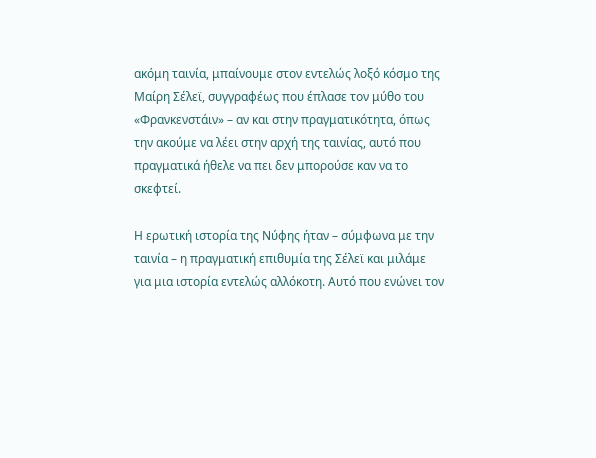ακόμη ταινία, μπαίνουμε στον εντελώς λοξό κόσμο της Μαίρη Σέλεϊ, συγγραφέως που έπλασε τον μύθο του «Φρανκενστάιν» – αν και στην πραγματικότητα, όπως την ακούμε να λέει στην αρχή της ταινίας, αυτό που πραγματικά ήθελε να πει δεν μπορούσε καν να το σκεφτεί.

Η ερωτική ιστορία της Νύφης ήταν – σύμφωνα με την ταινία – η πραγματική επιθυμία της Σέλεϊ και μιλάμε για μια ιστορία εντελώς αλλόκοτη. Αυτό που ενώνει τον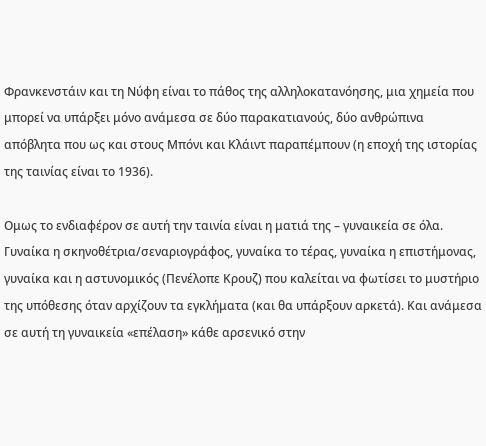Φρανκενστάιν και τη Νύφη είναι το πάθος της αλληλοκατανόησης, μια χημεία που μπορεί να υπάρξει μόνο ανάμεσα σε δύο παρακατιανούς, δύο ανθρώπινα απόβλητα που ως και στους Μπόνι και Κλάιντ παραπέμπουν (η εποχή της ιστορίας της ταινίας είναι το 1936).

Ομως το ενδιαφέρον σε αυτή την ταινία είναι η ματιά της – γυναικεία σε όλα. Γυναίκα η σκηνοθέτρια/σεναριογράφος, γυναίκα το τέρας, γυναίκα η επιστήμονας, γυναίκα και η αστυνομικός (Πενέλοπε Κρουζ) που καλείται να φωτίσει το μυστήριο της υπόθεσης όταν αρχίζουν τα εγκλήματα (και θα υπάρξουν αρκετά). Και ανάμεσα σε αυτή τη γυναικεία «επέλαση» κάθε αρσενικό στην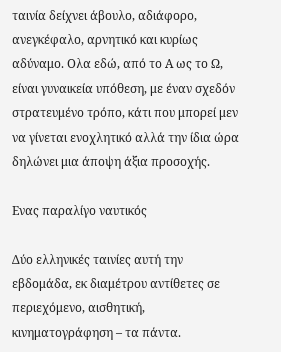ταινία δείχνει άβουλο, αδιάφορο, ανεγκέφαλο, αρνητικό και κυρίως αδύναμο. Ολα εδώ, από το Α ως το Ω, είναι γυναικεία υπόθεση, με έναν σχεδόν στρατευμένο τρόπο, κάτι που μπορεί μεν να γίνεται ενοχλητικό αλλά την ίδια ώρα δηλώνει μια άποψη άξια προσοχής.

Ενας παραλίγο ναυτικός

Δύο ελληνικές ταινίες αυτή την εβδομάδα, εκ διαμέτρου αντίθετες σε περιεχόμενο, αισθητική, κινηματογράφηση – τα πάντα.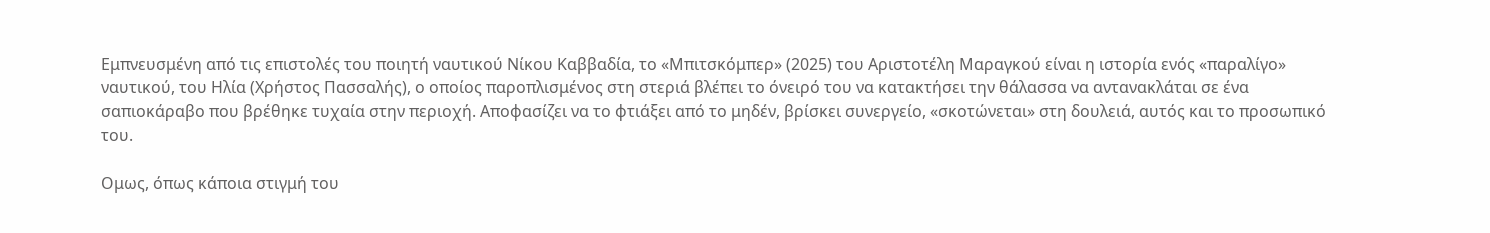Εμπνευσμένη από τις επιστολές του ποιητή ναυτικού Νίκου Καββαδία, το «Μπιτσκόμπερ» (2025) του Αριστοτέλη Μαραγκού είναι η ιστορία ενός «παραλίγο» ναυτικού, του Ηλία (Χρήστος Πασσαλής), ο οποίος παροπλισμένος στη στεριά βλέπει το όνειρό του να κατακτήσει την θάλασσα να αντανακλάται σε ένα σαπιοκάραβο που βρέθηκε τυχαία στην περιοχή. Αποφασίζει να το φτιάξει από το μηδέν, βρίσκει συνεργείο, «σκοτώνεται» στη δουλειά, αυτός και το προσωπικό του.

Ομως, όπως κάποια στιγμή του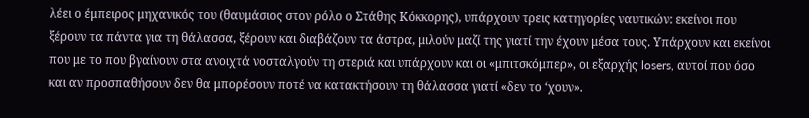λέει ο έμπειρος μηχανικός του (θαυμάσιος στον ρόλο ο Στάθης Κόκκορης), υπάρχουν τρεις κατηγορίες ναυτικών: εκείνοι που ξέρουν τα πάντα για τη θάλασσα, ξέρουν και διαβάζουν τα άστρα, μιλούν μαζί της γιατί την έχουν μέσα τους. Υπάρχουν και εκείνοι που με το που βγαίνουν στα ανοιχτά νοσταλγούν τη στεριά και υπάρχουν και οι «μπιτσκόμπερ», οι εξαρχής losers, αυτοί που όσο και αν προσπαθήσουν δεν θα μπορέσουν ποτέ να κατακτήσουν τη θάλασσα γιατί «δεν το ‘χουν».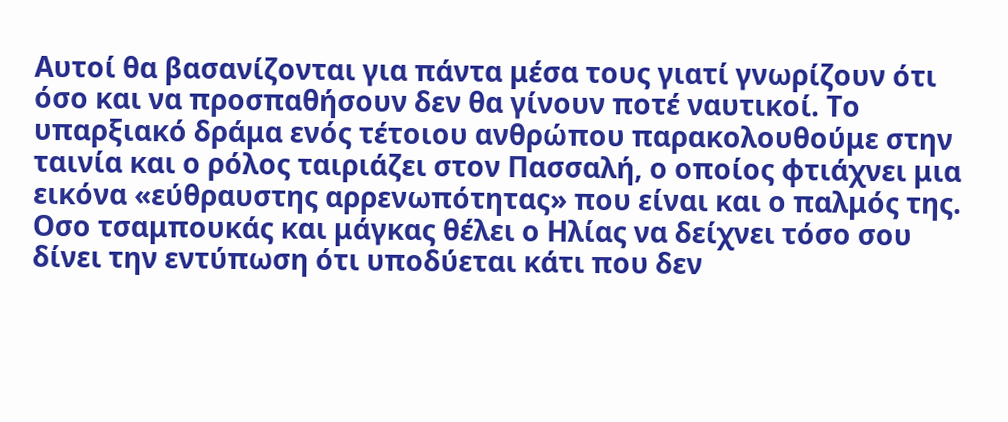Αυτοί θα βασανίζονται για πάντα μέσα τους γιατί γνωρίζουν ότι όσο και να προσπαθήσουν δεν θα γίνουν ποτέ ναυτικοί. Το υπαρξιακό δράμα ενός τέτοιου ανθρώπου παρακολουθούμε στην ταινία και ο ρόλος ταιριάζει στον Πασσαλή, ο οποίος φτιάχνει μια εικόνα «εύθραυστης αρρενωπότητας» που είναι και ο παλμός της. Οσο τσαμπουκάς και μάγκας θέλει ο Ηλίας να δείχνει τόσο σου δίνει την εντύπωση ότι υποδύεται κάτι που δεν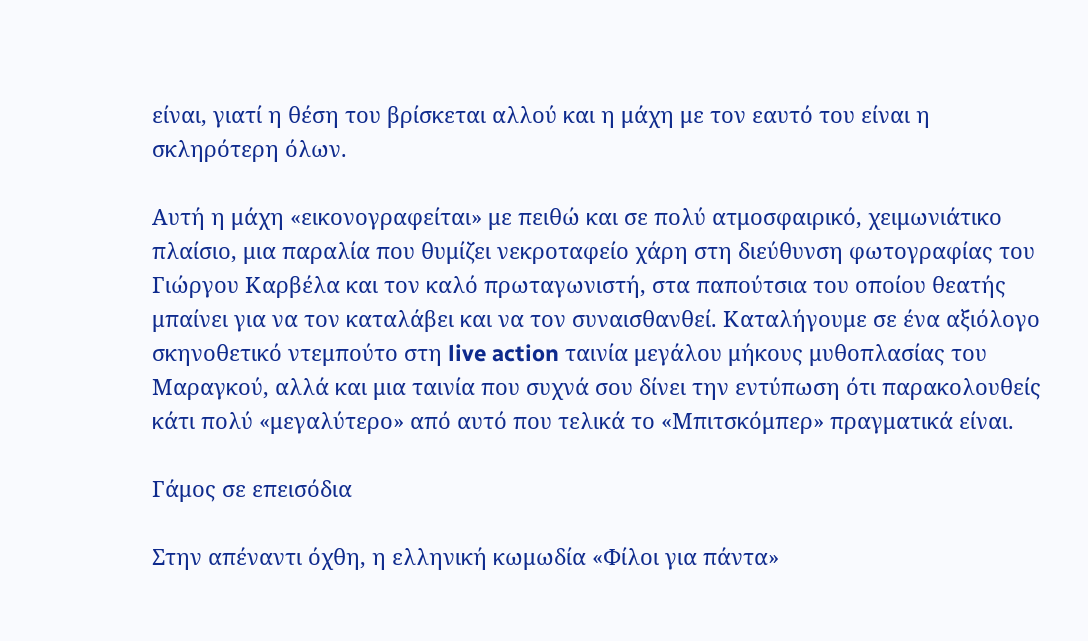είναι, γιατί η θέση του βρίσκεται αλλού και η μάχη με τον εαυτό του είναι η σκληρότερη όλων.

Αυτή η μάχη «εικονογραφείται» με πειθώ και σε πολύ ατμοσφαιρικό, χειμωνιάτικο πλαίσιο, μια παραλία που θυμίζει νεκροταφείο χάρη στη διεύθυνση φωτογραφίας του Γιώργου Καρβέλα και τον καλό πρωταγωνιστή, στα παπούτσια του οποίου θεατής μπαίνει για να τον καταλάβει και να τον συναισθανθεί. Καταλήγουμε σε ένα αξιόλογο σκηνοθετικό ντεμπούτο στη live action ταινία μεγάλου μήκους μυθοπλασίας του Μαραγκού, αλλά και μια ταινία που συχνά σου δίνει την εντύπωση ότι παρακολουθείς κάτι πολύ «μεγαλύτερο» από αυτό που τελικά το «Μπιτσκόμπερ» πραγματικά είναι.

Γάμος σε επεισόδια

Στην απέναντι όχθη, η ελληνική κωμωδία «Φίλοι για πάντα»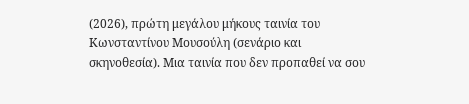(2026), πρώτη μεγάλου μήκους ταινία του Κωνσταντίνου Μουσούλη (σενάριο και σκηνοθεσία). Μια ταινία που δεν προπαθεί να σου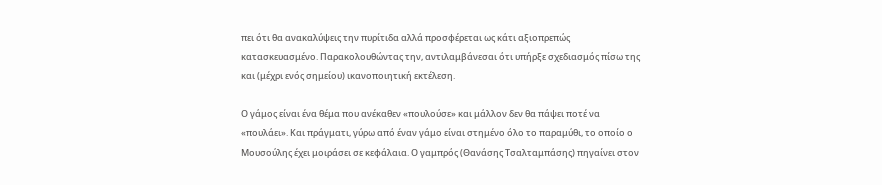πει ότι θα ανακαλύψεις την πυρίτιδα αλλά προσφέρεται ως κάτι αξιοπρεπώς κατασκευασμένο. Παρακολουθώντας την, αντιλαμβάνεσαι ότι υπήρξε σχεδιασμός πίσω της και (μέχρι ενός σημείου) ικανοποιητική εκτέλεση.

Ο γάμος είναι ένα θέμα που ανέκαθεν «πουλούσε» και μάλλον δεν θα πάψει ποτέ να «πουλάει». Και πράγματι, γύρω από έναν γάμο είναι στημένο όλο το παραμύθι, το οποίο ο Μουσούλης έχει μοιράσει σε κεφάλαια. Ο γαμπρός (Θανάσης Τσαλταμπάσης) πηγαίνει στον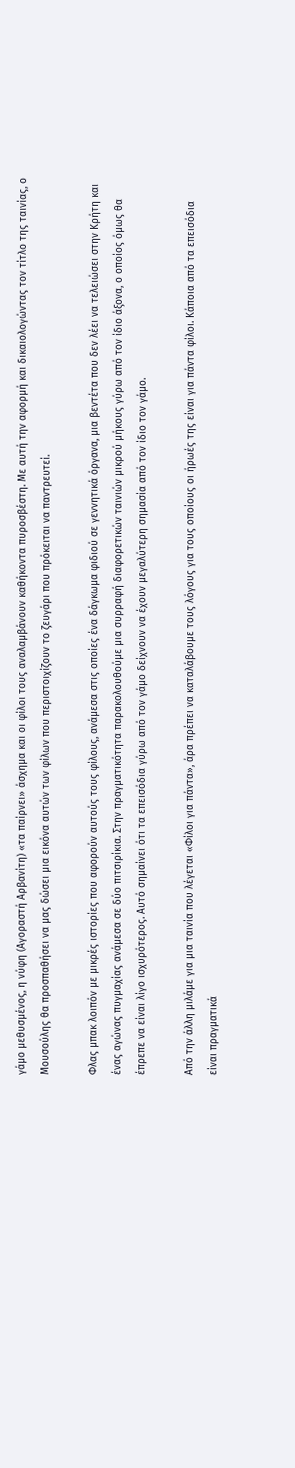γάμο μεθυσμένος, η νύφη (Αγοραστή Αρβανίτη) «τα παίρνει» άσχημα και οι φίλοι τους αναλαμβάνουν καθήκοντα πυροσβέστη. Με αυτή την αφορμή και δικαιολογώντας τον τίτλο της ταινίας, ο Μουσούλης θα προσπαθήσει να μας δώσει μια εικόνα αυτών των φίλων που περιστοιχίζουν το ζευγάρι που πρόκειται να παντρευτεί.

Φλας μπακ λοιπόν με μικρές ιστορίες που αφορούν αυτούς τους φίλους, ανάμεσα στις οποίες ένα δάγκωμα φιδιού σε γεννητικά όργανα, μια βεντέτα που δεν λέει να τελειώσει στην Κρήτη και ένας αγώνας πυγμαχίας ανάμεσα σε δύο πιτσιρίκια. Στην πραγματικότητα παρακολουθούμε μια συρραφή διαφορετικών ταινιών μικρού μήκους γύρω από τον ίδιο άξονα, ο οποίος όμως θα έπρεπε να είναι λίγο ισχυρότερος. Αυτό σημαίνει ότι τα επεισόδια γύρω από τον γάμο δείχνουν να έχουν μεγαλύτερη σημασία από τον ίδιο τον γάμο.

Από την άλλη μιλάμε για μια ταινία που λέγεται «Φίλοι για πάντα», άρα πρέπει να καταλάβουμε τους λόγους για τους οποίους οι ήρωές της είναι για πάντα φίλοι. Κάποια από τα επεισόδια είναι πραγματικά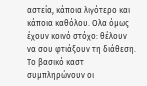αστεία, κάποια λιγότερο και κάποια καθόλου. Ολα όμως έχουν κοινό στόχο: θέλουν να σου φτιάξουν τη διάθεση. Το βασικό καστ συμπληρώνουν οι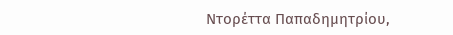Ντορέττα Παπαδημητρίου,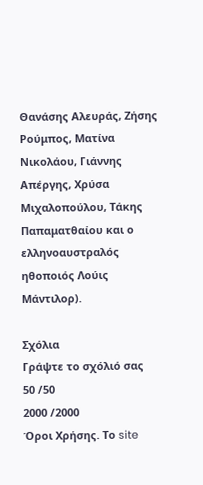Θανάσης Αλευράς, Ζήσης Ρούμπος, Ματίνα Νικολάου, Γιάννης Απέργης, Χρύσα Μιχαλοπούλου, Τάκης Παπαματθαίου και ο ελληνοαυστραλός ηθοποιός Λούις Μάντιλορ).

Σχόλια
Γράψτε το σχόλιό σας
50 /50
2000 /2000
Όροι Χρήσης. Το site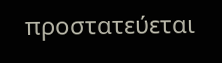προστατεύεται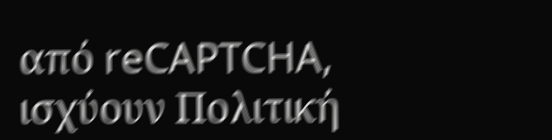από reCAPTCHA, ισχύουν Πολιτική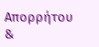Απορρήτου &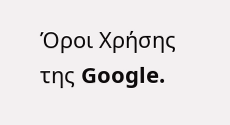Όροι Χρήσης της Google.